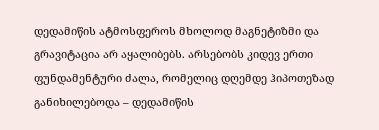დედამიწის ატმოსფეროს მხოლოდ მაგნეტიზმი და გრავიტაცია არ აყალიბებს. არსებობს კიდევ ერთი ფუნდამენტური ძალა, რომელიც დღემდე ჰიპოთეზად განიხილებოდა – დედამიწის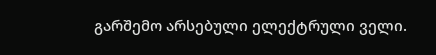გარშემო არსებული ელექტრული ველი.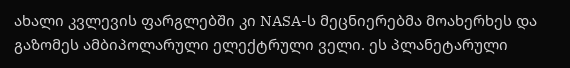ახალი კვლევის ფარგლებში კი NASA-ს მეცნიერებმა მოახერხეს და გაზომეს ამბიპოლარული ელექტრული ველი. ეს პლანეტარული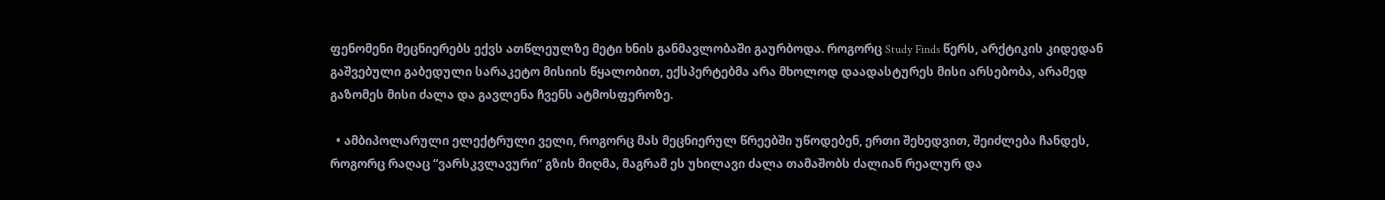ფენომენი მეცნიერებს ექვს ათწლეულზე მეტი ხნის განმავლობაში გაურბოდა. როგორც Study Finds წერს, არქტიკის კიდედან გაშვებული გაბედული სარაკეტო მისიის წყალობით, ექსპერტებმა არა მხოლოდ დაადასტურეს მისი არსებობა, არამედ გაზომეს მისი ძალა და გავლენა ჩვენს ატმოსფეროზე.

  • ამბიპოლარული ელექტრული ველი, როგორც მას მეცნიერულ წრეებში უწოდებენ, ერთი შეხედვით, შეიძლება ჩანდეს, როგორც რაღაც “ვარსკვლავური” გზის მიღმა, მაგრამ ეს უხილავი ძალა თამაშობს ძალიან რეალურ და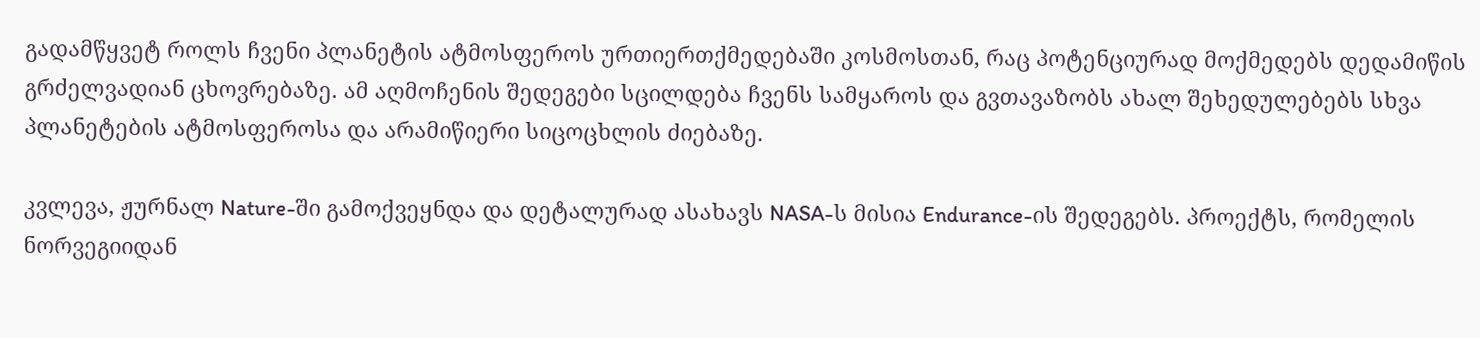გადამწყვეტ როლს ჩვენი პლანეტის ატმოსფეროს ურთიერთქმედებაში კოსმოსთან, რაც პოტენციურად მოქმედებს დედამიწის გრძელვადიან ცხოვრებაზე. ამ აღმოჩენის შედეგები სცილდება ჩვენს სამყაროს და გვთავაზობს ახალ შეხედულებებს სხვა პლანეტების ატმოსფეროსა და არამიწიერი სიცოცხლის ძიებაზე.

კვლევა, ჟურნალ Nature-ში გამოქვეყნდა და დეტალურად ასახავს NASA-ს მისია Endurance-ის შედეგებს. პროექტს, რომელის ნორვეგიიდან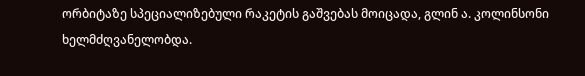ორბიტაზე სპეციალიზებული რაკეტის გაშვებას მოიცადა, გლინ ა. კოლინსონი ხელმძღვანელობდა.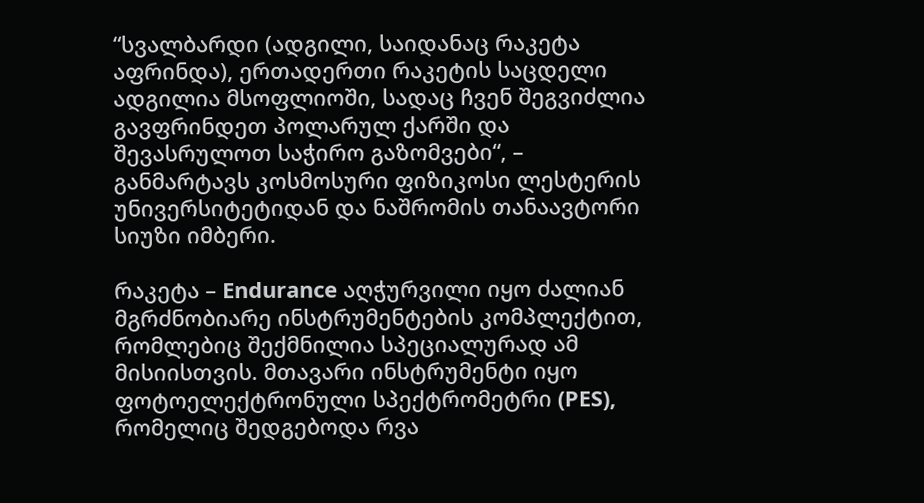“სვალბარდი (ადგილი, საიდანაც რაკეტა აფრინდა), ერთადერთი რაკეტის საცდელი ადგილია მსოფლიოში, სადაც ჩვენ შეგვიძლია გავფრინდეთ პოლარულ ქარში და შევასრულოთ საჭირო გაზომვები“, – განმარტავს კოსმოსური ფიზიკოსი ლესტერის უნივერსიტეტიდან და ნაშრომის თანაავტორი სიუზი იმბერი.

რაკეტა – Endurance აღჭურვილი იყო ძალიან მგრძნობიარე ინსტრუმენტების კომპლექტით, რომლებიც შექმნილია სპეციალურად ამ მისიისთვის. მთავარი ინსტრუმენტი იყო ფოტოელექტრონული სპექტრომეტრი (PES), რომელიც შედგებოდა რვა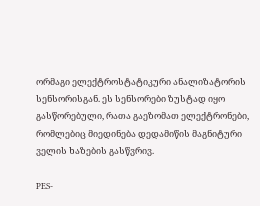ორმაგი ელექტროსტატიკური ანალიზატორის სენსორისგან. ეს სენსორები ზუსტად იყო გასწორებული, რათა გაეზომათ ელექტრონები, რომლებიც მიედინება დედამიწის მაგნიტური ველის ხაზების გასწვრივ.

PES-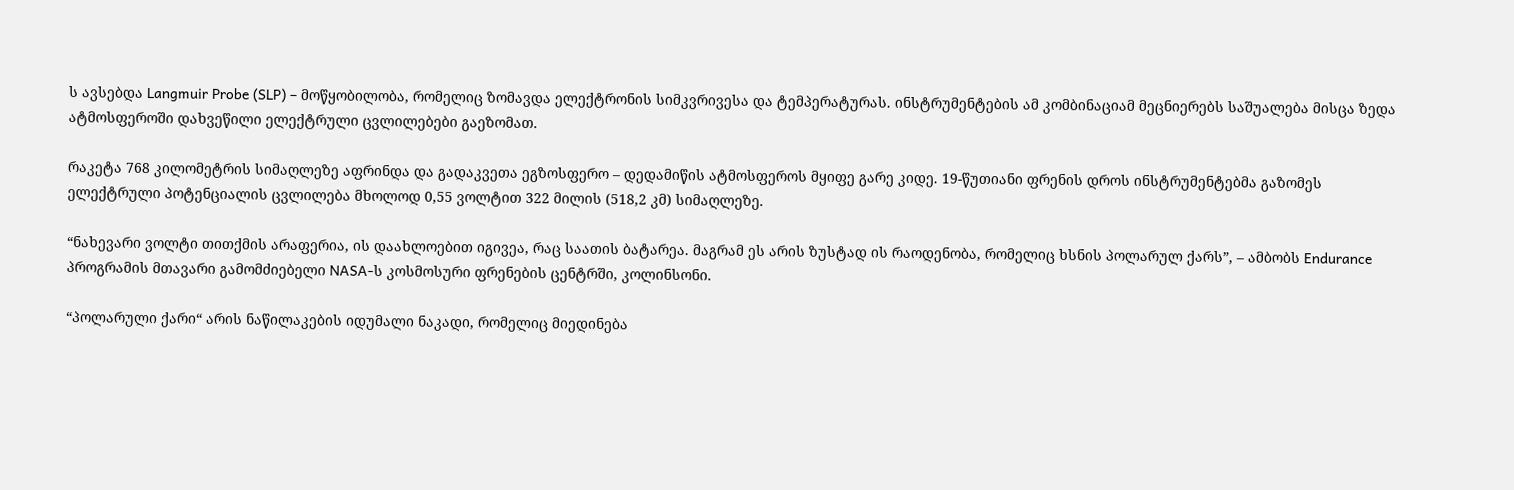ს ავსებდა Langmuir Probe (SLP) – მოწყობილობა, რომელიც ზომავდა ელექტრონის სიმკვრივესა და ტემპერატურას. ინსტრუმენტების ამ კომბინაციამ მეცნიერებს საშუალება მისცა ზედა ატმოსფეროში დახვეწილი ელექტრული ცვლილებები გაეზომათ.

რაკეტა 768 კილომეტრის სიმაღლეზე აფრინდა და გადაკვეთა ეგზოსფერო – დედამიწის ატმოსფეროს მყიფე გარე კიდე. 19-წუთიანი ფრენის დროს ინსტრუმენტებმა გაზომეს ელექტრული პოტენციალის ცვლილება მხოლოდ 0,55 ვოლტით 322 მილის (518,2 კმ) სიმაღლეზე.

“ნახევარი ვოლტი თითქმის არაფერია, ის დაახლოებით იგივეა, რაც საათის ბატარეა. მაგრამ ეს არის ზუსტად ის რაოდენობა, რომელიც ხსნის პოლარულ ქარს”, – ამბობს Endurance პროგრამის მთავარი გამომძიებელი NASA-ს კოსმოსური ფრენების ცენტრში, კოლინსონი.

“პოლარული ქარი“ არის ნაწილაკების იდუმალი ნაკადი, რომელიც მიედინება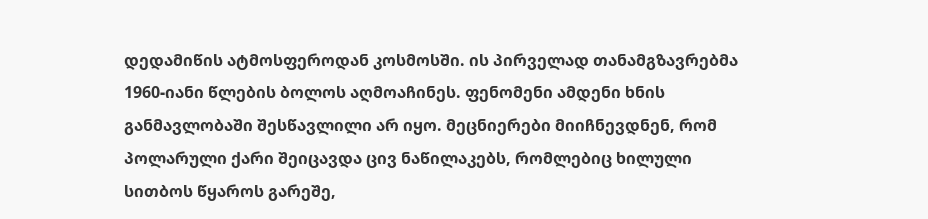დედამიწის ატმოსფეროდან კოსმოსში. ის პირველად თანამგზავრებმა 1960-იანი წლების ბოლოს აღმოაჩინეს. ფენომენი ამდენი ხნის განმავლობაში შესწავლილი არ იყო. მეცნიერები მიიჩნევდნენ, რომ პოლარული ქარი შეიცავდა ცივ ნაწილაკებს, რომლებიც ხილული სითბოს წყაროს გარეშე,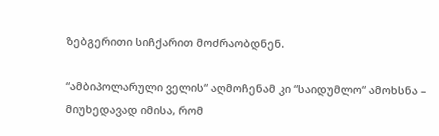ზებგერითი სიჩქარით მოძრაობდნენ.

“ამბიპოლარული ველის“ აღმოჩენამ კი “საიდუმლო“ ამოხსნა – მიუხედავად იმისა, რომ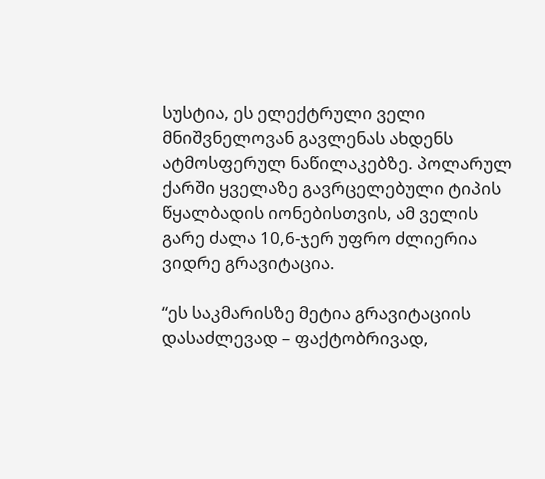სუსტია, ეს ელექტრული ველი მნიშვნელოვან გავლენას ახდენს ატმოსფერულ ნაწილაკებზე. პოლარულ ქარში ყველაზე გავრცელებული ტიპის წყალბადის იონებისთვის, ამ ველის გარე ძალა 10,6-ჯერ უფრო ძლიერია ვიდრე გრავიტაცია.

“ეს საკმარისზე მეტია გრავიტაციის დასაძლევად – ფაქტობრივად,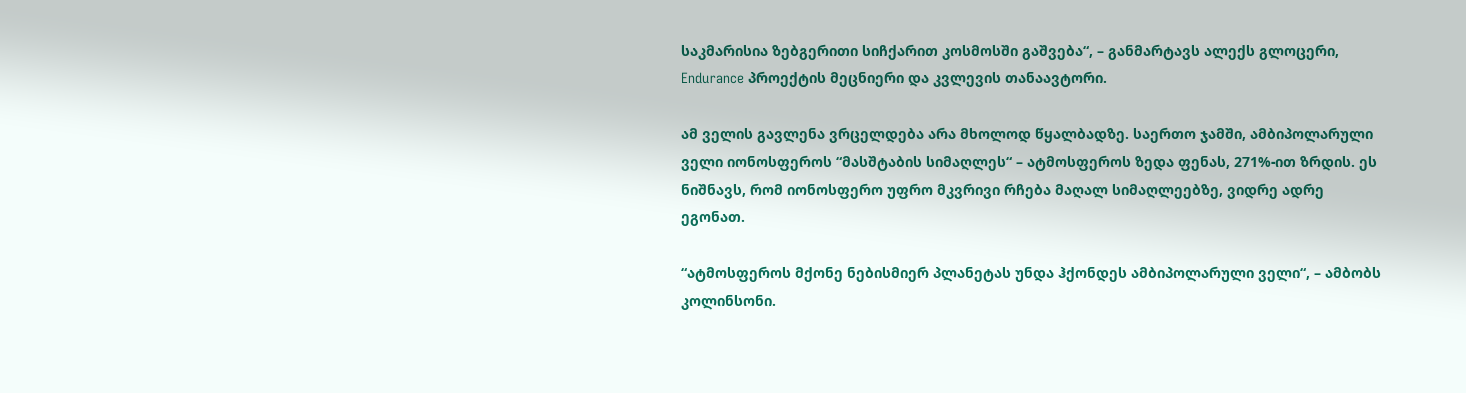საკმარისია ზებგერითი სიჩქარით კოსმოსში გაშვება“, – განმარტავს ალექს გლოცერი, Endurance პროექტის მეცნიერი და კვლევის თანაავტორი.

ამ ველის გავლენა ვრცელდება არა მხოლოდ წყალბადზე. საერთო ჯამში, ამბიპოლარული ველი იონოსფეროს “მასშტაბის სიმაღლეს“ – ატმოსფეროს ზედა ფენას, 271%-ით ზრდის. ეს ნიშნავს, რომ იონოსფერო უფრო მკვრივი რჩება მაღალ სიმაღლეებზე, ვიდრე ადრე ეგონათ.

“ატმოსფეროს მქონე ნებისმიერ პლანეტას უნდა ჰქონდეს ამბიპოლარული ველი“, – ამბობს კოლინსონი.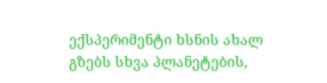ექსპერიმენტი ხსნის ახალ გზებს სხვა პლანეტების,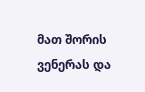მათ შორის ვენერას და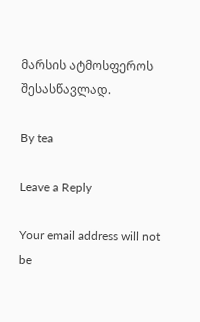მარსის ატმოსფეროს შესასწავლად.

By tea

Leave a Reply

Your email address will not be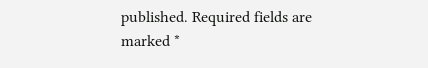published. Required fields are marked *